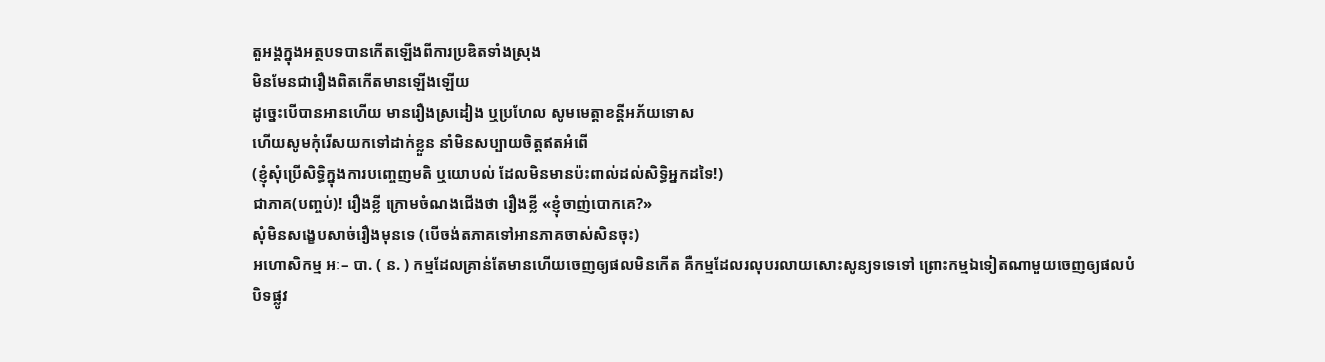តួអង្គក្នុងអត្ថបទបានកើតឡើងពីការប្រឌិតទាំងស្រុង
មិនមែនជារឿងពិតកើតមានឡើងឡើយ
ដូច្នេះបើបានអានហើយ មានរឿងស្រដៀង ឬប្រហែល សូមមេត្តាខន្តីអភ័យទោស
ហើយសូមកុំរើសយកទៅដាក់ខ្លួន នាំមិនសប្បាយចិត្តឥតអំពើ
(ខ្ញុំសុំប្រើសិទ្ធិក្នុងការបញ្ចេញមតិ ឬយោបល់ ដែលមិនមានប៉ះពាល់ដល់សិទ្ធិអ្នកដទៃ!)
ជាភាគ(បញ្ចប់)! រឿងខ្លី ក្រោមចំណងជើងថា រឿងខ្លី «ខ្ញុំចាញ់បោកគេ?»
សុំមិនសង្ខេបសាច់រឿងមុនទេ (បើចង់តភាគទៅអានភាគចាស់សិនចុះ)
អហោសិកម្ម អៈ– បា. ( ន. ) កម្មដែលគ្រាន់តែមានហើយចេញឲ្យផលមិនកើត គឺកម្មដែលរលុបរលាយសោះសូន្យទទេទៅ ព្រោះកម្មឯទៀតណាមួយចេញឲ្យផលបំបិទផ្លូវ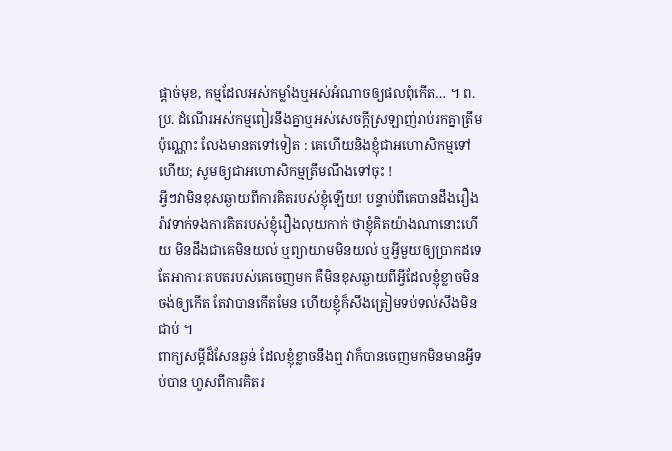ផ្តាច់មុខ, កម្មដែលអស់កម្លាំងឬអស់អំណាចឲ្យផលពុំកើត… ។ ព. ប្រ. ដំណើរអស់កម្មពៀរនឹងគ្នាឬអស់សេចក្ដីស្រឡាញ់រាប់រកគ្នាត្រឹមប៉ុណ្ណោះ លែងមានតទៅទៀត : គេហើយនិងខ្ញុំជាអហោសិកម្មទៅហើយ; សូមឲ្យជាអហោសិកម្មត្រឹមណឹងទៅចុះ !
អ្វីៗវាមិនខុសឆ្ងាយពីការគិតរបស់ខ្ញុំឡើយ! បន្ទាប់ពីគេបានដឹងរឿងរ៉ាវទាក់ទងការគិតរបស់ខ្ញុំរឿងលុយកាក់ ថាខ្ញុំគិតយ៉ាងណានោះហើយ មិនដឹងជាគេមិនយល់ ឬព្យាយាមមិនយល់ ឬអ្វីមួយឲ្យប្រាកដទេ តែអាការៈតបតរបស់គេចេញមក គឺមិនខុសឆ្ងាយពីអ្វីដែលខ្ញុំខ្លាចមិនចង់ឲ្យកើត តែវាបានកើតមែន ហើយខ្ញុំក៏សឹងត្រៀមទប់ទល់សឹងមិនជាប់ ។
ពាក្យសម្តីដ៏សែនឆ្ងន់ ដែលខ្ញុំខ្លាចនឹងឮ វាក៏បានចេញមកមិនមានអ្វីទប់បាន ហួសពីការគិតរ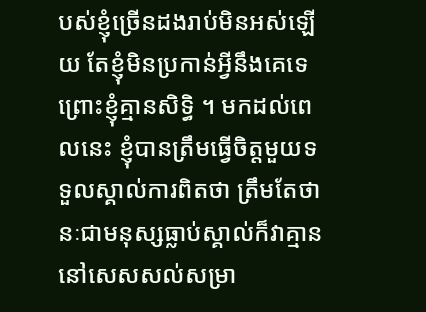បស់ខ្ញុំច្រើនដងរាប់មិនអស់ឡើយ តែខ្ញុំមិនប្រកាន់អ្វីនឹងគេទេ ព្រោះខ្ញុំគ្មានសិទ្ធិ ។ មកដល់ពេលនេះ ខ្ញុំបានត្រឹមធ្វើចិត្តមួយទទួលស្គាល់ការពិតថា ត្រឹមតែថានៈជាមនុស្សធ្លាប់ស្គាល់ក៏វាគ្មាននៅសេសសល់សម្រា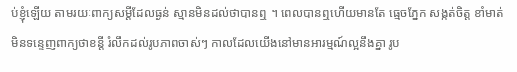ប់ខ្ញុំឡើយ តាមរយៈពាក្យសម្តីដែលធ្ងន់ ស្មានមិនដល់ថាបានឮ ។ ពេលបានឮហើយមានតែ ធ្មេចភ្នែក សង្កត់ចិត្ត ខាំមាត់ មិនទន្ទេញពាក្យថាខន្តី រំលឹកដល់រូបភាពចាស់ៗ កាលដែលយើងនៅមានអារម្មណ៍ល្អនឹងគ្នា រូប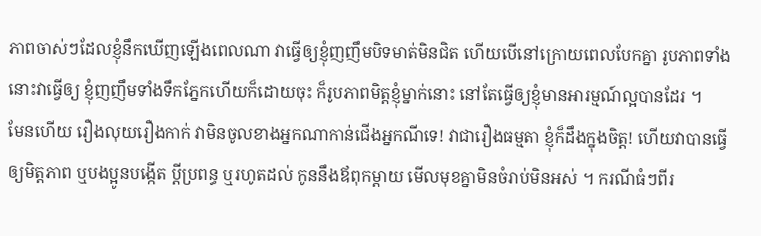ភាពចាស់ៗដែលខ្ញុំនឹកឃើញឡើងពេលណា វាធ្វើឲ្យខ្ញុំញញឹមបិទមាត់មិនជិត ហើយបើនៅក្រោយពេលបែកគ្នា រូបភាពទាំងនោះវាធ្វើឲ្យ ខ្ញុំញញឹមទាំងទឹកភ្នែកហើយក៏ដោយចុះ ក៏រូបភាពមិត្តខ្ញុំម្នាក់នោះ នៅតែធ្វើឲ្យខ្ញុំមានអារម្មណ៍ល្អបានដែរ ។
មែនហើយ រឿងលុយរឿងកាក់ វាមិនចូលខាងអ្នកណាកាន់ជើងអ្នកណីទេ! វាជារឿងធម្មតា ខ្ញុំក៏ដឹងក្នុងចិត្ត! ហើយវាបានធ្វើឲ្យមិត្តភាព ឬបងប្អូនបង្កើត ប្តីប្រពន្ធ ឬរហូតដល់ កូននឹងឪពុកម្តាយ មើលមុខគ្នាមិនចំរាប់មិនអស់ ។ ករណីធំៗពីរ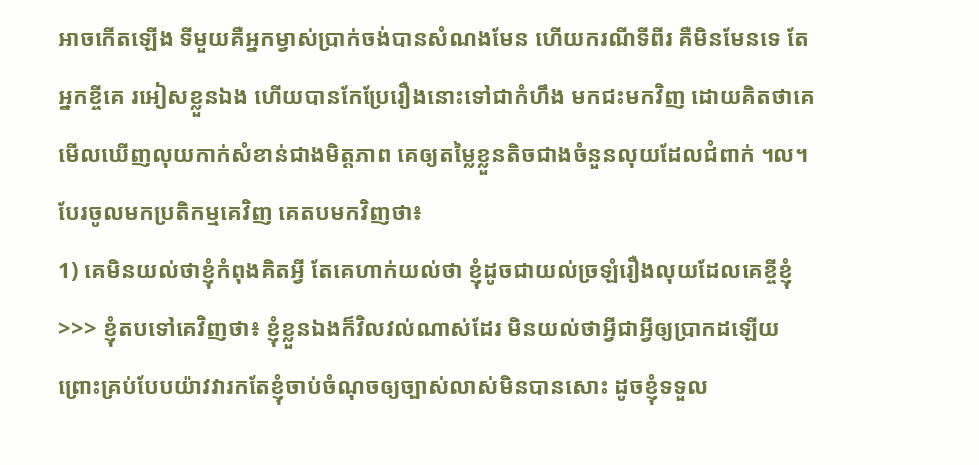អាចកើតឡើង ទីមួយគឺអ្នកម្វាស់ប្រាក់ចង់បានសំណងមែន ហើយករណីទីពីរ គឺមិនមែនទេ តែអ្នកខ្ចីគេ រអៀសខ្លួនឯង ហើយបានកែប្រែរឿងនោះទៅជាកំហឹង មកជះមកវិញ ដោយគិតថាគេមើលឃើញលុយកាក់សំខាន់ជាងមិត្តភាព គេឲ្យតម្លៃខ្លួនតិចជាងចំនួនលុយដែលជំពាក់ ។ល។
បែរចូលមកប្រតិកម្មគេវិញ គេតបមកវិញថា៖
1) គេមិនយល់ថាខ្ញុំកំពុងគិតអ្វី តែគេហាក់យល់ថា ខ្ញុំដូចជាយល់ច្រឡំរឿងលុយដែលគេខ្ចីខ្ញុំ
>>> ខ្ញុំតបទៅគេវិញថា៖ ខ្ញុំខ្លួនឯងក៏វិលវល់ណាស់ដែរ មិនយល់ថាអ្វីជាអ្វីឲ្យប្រាកដឡើយ ព្រោះគ្រប់បែបយ៉ាវវារកតែខ្ញុំចាប់ចំណុចឲ្យច្បាស់លាស់មិនបានសោះ ដូចខ្ញុំទទួល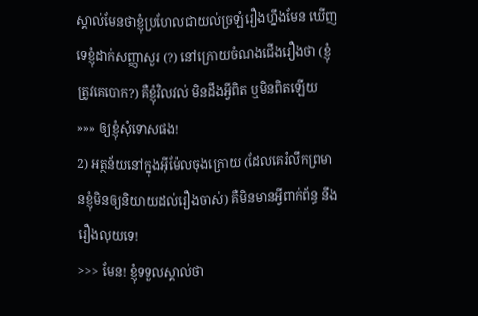ស្គាល់មែនថាខ្ញុំប្រហែលជាយល់ច្រឡំរឿងហ្នឹងមែន ឃើញទេខ្ញុំដាក់សញ្ញាសួរ (?) នៅក្រោយចំណងជើងរឿងថា (ខ្ញុំត្រូវគេបោក?) គឺខ្ញុំវិលវល់ មិនដឹងអ្វីពិត ឬមិនពិតឡើយ »»» ឲ្យខ្ញុំសុំទោសផង!
2) អត្ថន័យនៅក្នុងអ៊ីម៉ែលចុងក្រោយ (ដែលគេរំលឹកព្រមានខ្ញុំមិនឲ្យនិយាយដល់រឿងចាស់) គឺមិនមានអ្វីពាក់ព័ន្ធ នឹងរឿងលុយទេ!
>>> មែន! ខ្ញុំទទួលស្គាល់ថា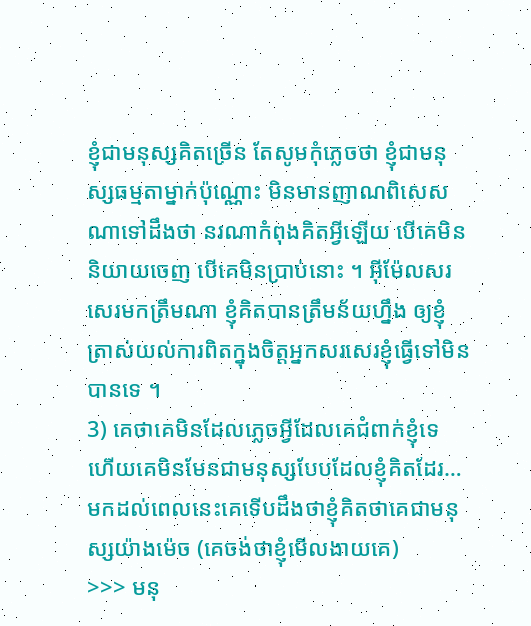ខ្ញុំជាមនុស្សគិតច្រើន តែសូមកុំភ្លេចថា ខ្ញុំជាមនុស្សធម្មតាម្នាក់ប៉ុណ្ណោះ មិនមានញាណពិសេសណាទៅដឹងថា នរណាកំពុងគិតអ្វីឡើយ បើគេមិននិយាយចេញ បើគេមិនប្រាប់នោះ ។ អ៊ីម៉ែលសរសេរមកត្រឹមណា ខ្ញុំគិតបានត្រឹមន័យហ្នឹង ឲ្យខ្ញុំត្រាស់យល់ការពិតក្នុងចិត្តអ្នកសរសេរខ្ញុំធ្វើទៅមិនបានទេ ។
3) គេថាគេមិនដែលភ្លេចអ្វីដែលគេជំពាក់ខ្ញុំទេ ហើយគេមិនមែនជាមនុស្សបែបដែលខ្ញុំគិតដែរ…មកដល់ពេលនេះគេទើបដឹងថាខ្ញុំគិតថាគេជាមនុស្សយ៉ាងម៉េច (គេចង់ថាខ្ញុំមើលងាយគេ)
>>> មនុ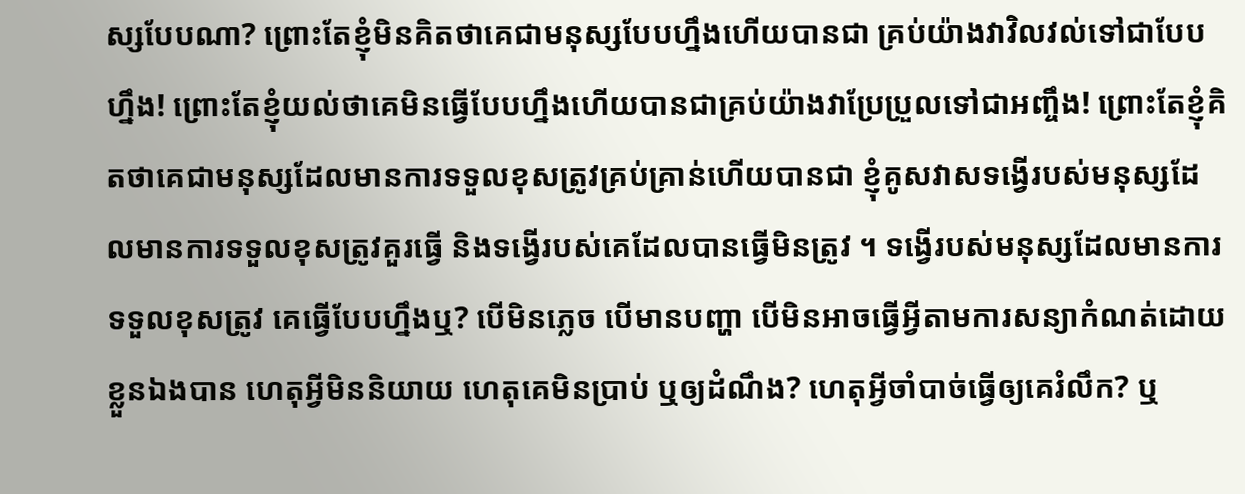ស្សបែបណា? ព្រោះតែខ្ញុំមិនគិតថាគេជាមនុស្សបែបហ្នឹងហើយបានជា គ្រប់យ៉ាងវាវិលវល់ទៅជាបែបហ្នឹង! ព្រោះតែខ្ញុំយល់ថាគេមិនធ្វើបែបហ្នឹងហើយបានជាគ្រប់យ៉ាងវាប្រែប្រួលទៅជាអញ្ចឹង! ព្រោះតែខ្ញុំគិតថាគេជាមនុស្សដែលមានការទទួលខុសត្រូវគ្រប់គ្រាន់ហើយបានជា ខ្ញុំគូសវាសទង្វើរបស់មនុស្សដែលមានការទទួលខុសត្រូវគួរធ្វើ និងទង្វើរបស់គេដែលបានធ្វើមិនត្រូវ ។ ទង្វើរបស់មនុស្សដែលមានការទទួលខុសត្រូវ គេធ្វើបែបហ្នឹងឬ? បើមិនភ្លេច បើមានបញ្ហា បើមិនអាចធ្វើអ្វីតាមការសន្យាកំណត់ដោយខ្លួនឯងបាន ហេតុអ្វីមិននិយាយ ហេតុគេមិនប្រាប់ ឬឲ្យដំណឹង? ហេតុអ្វីចាំបាច់ធ្វើឲ្យគេរំលឹក? ឬ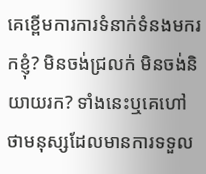គេខ្ពើមការការទំនាក់ទំនងមករកខ្ញុំ? មិនចង់ជ្រលក់ មិនចង់និយាយរក? ទាំងនេះឬគេហៅថាមនុស្សដែលមានការទទួល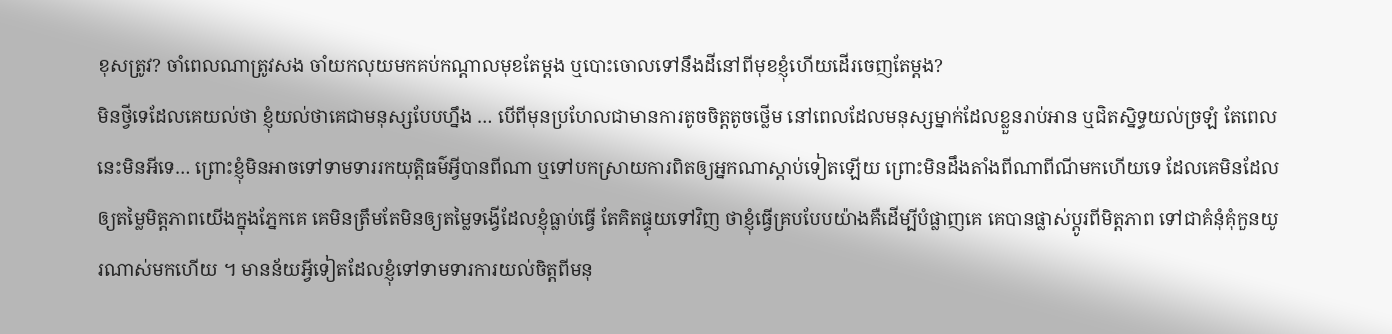ខុសត្រូវ? ចាំពេលណាត្រូវសង ចាំយកលុយមកគប់កណ្តាលមុខតែម្តង ឬបោះចោលទៅនឹងដីនៅពីមុខខ្ញុំហើយដើរចេញតែម្តង?
មិនថ្វីទេដែលគេយល់ថា ខ្ញុំយល់ថាគេជាមនុស្សបែបហ្នឹង … បើពីមុនប្រហែលជាមានការតូចចិត្តតូចថ្លើម នៅពេលដែលមនុស្សម្នាក់ដែលខ្លួនរាប់អាន ឬជិតស្និទ្ធយល់ច្រឡំ តែពេលនេះមិនអីទេ… ព្រោះខ្ញុំមិនអាចទៅទាមទាររកយុត្តិធម៌អ្វីបានពីណា ឬទៅបកស្រាយការពិតឲ្យអ្នកណាស្តាប់ទៀតឡើយ ព្រោះមិនដឹងតាំងពីណាពីណីមកហើយទេ ដែលគេមិនដែលឲ្យតម្លៃមិត្តភាពយើងក្នុងភ្នែកគេ គេមិនត្រឹមតែមិនឲ្យតម្លៃទង្វើដែលខ្ញុំធ្លាប់ធ្វើ តែគិតផ្ទុយទៅវិញ ថាខ្ញុំធ្វើគ្របបែបយ៉ាងគឺដើម្បីបំផ្លាញគេ គេបានផ្លាស់ប្តូរពីមិត្តភាព ទៅជាគំនុំគុំកួនយូរណាស់មកហើយ ។ មានន័យអ្វីទៀតដែលខ្ញុំទៅទាមទារការយល់ចិត្តពីមនុ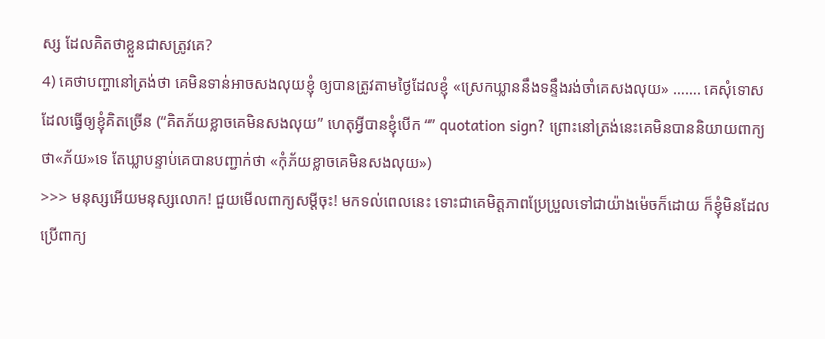ស្ស ដែលគិតថាខ្លួនជាសត្រូវគេ?
4) គេថាបញ្ហានៅត្រង់ថា គេមិនទាន់អាចសងលុយខ្ញុំ ឲ្យបានត្រូវតាមថ្ងៃដែលខ្ញុំ «ស្រេកឃ្លាននឹងទន្ទឹងរង់ចាំគេសងលុយ» ……. គេសុំទោសដែលធ្វើឲ្យខ្ញុំគិតច្រើន (“គិតភ័យខ្លាចគេមិនសងលុយ” ហេតុអ្វីបានខ្ញុំបើក “” quotation sign? ព្រោះនៅត្រង់នេះគេមិនបាននិយាយពាក្យថា«ភ័យ»ទេ តែឃ្លាបន្ទាប់គេបានបញ្ជាក់ថា «កុំភ័យខ្លាចគេមិនសងលុយ»)
>>> មនុស្សអើយមនុស្សលោក! ជួយមើលពាក្យសម្តីចុះ! មកទល់ពេលនេះ ទោះជាគេមិត្តភាពប្រែប្រួលទៅជាយ៉ាងម៉េចក៏ដោយ ក៏ខ្ញុំមិនដែលប្រើពាក្យ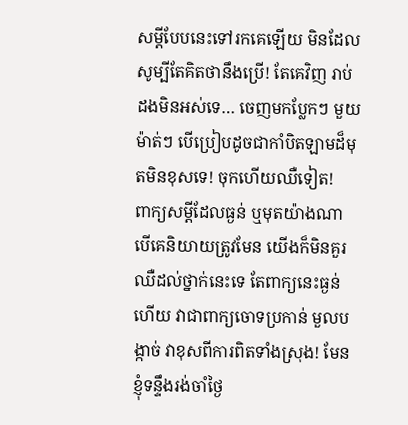សម្តីបែបនេះទៅរកគេឡើយ មិនដែលសូម្បីតែគិតថានឹងប្រើ! តែគេវិញ រាប់ដងមិនអស់ទេ… ចេញមកប្លែកៗ មួយម៉ាត់ៗ បើប្រៀបដូចជាកាំបិតឡាមដ៏មុតមិនខុសទេ! ចុកហើយឈឺទៀត!
ពាក្យសម្តីដែលធ្ងន់ ឬមុតយ៉ាងណា បើគេនិយាយត្រូវមែន យើងក៏មិនគួរឈឺដល់ថ្នាក់នេះទេ តែពាក្យនេះធ្ងន់ហើយ វាជាពាក្យចោទប្រកាន់ មួលបង្កាច់ វាខុសពីការពិតទាំងស្រុង! មែនខ្ញុំទន្ទឹងរង់ចាំថ្ងៃ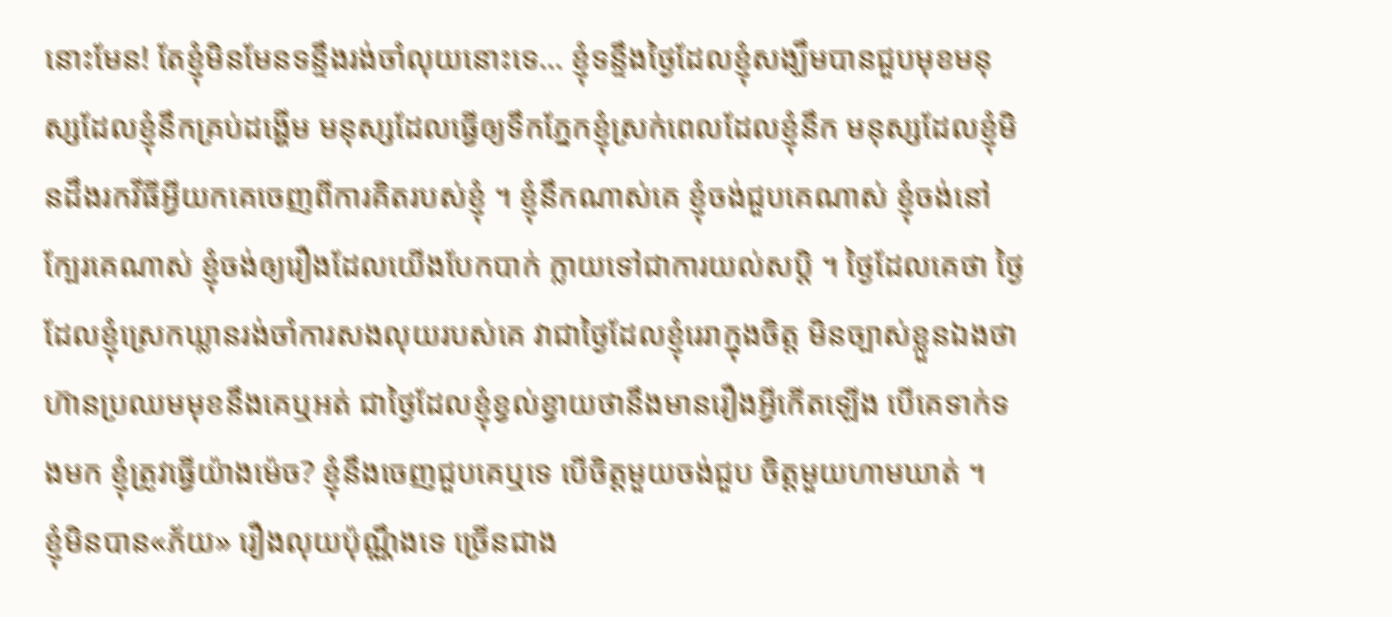នោះមែន! តែខ្ញុំមិនមែនទន្ទឹងរង់ចាំលុយនោះទេ… ខ្ញុំទន្ទឹងថ្ងៃដែលខ្ញុំសង្ឃឹមបានជួបមុខមនុស្សដែលខ្ញុំនឹកគ្រប់ដង្ហើម មនុស្សដែលធ្វើឲ្យទឹកភ្នែកខ្ញុំស្រក់ពេលដែលខ្ញុំនឹក មនុស្សដែលខ្ញុំមិនដឹងរកវីធីអ្វីយកគេចេញពីការគិតរបស់ខ្ញុំ ។ ខ្ញុំនឹកណាស់គេ ខ្ញុំចង់ជួបគេណាស់ ខ្ញុំចង់នៅក្បែរគេណាស់ ខ្ញុំចង់ឲ្យរឿងដែលយើងបែកបាក់ ក្លាយទៅជាការយល់សប្តិ ។ ថ្ងៃដែលគេថា ថ្ងៃដែលខ្ញុំស្រេកឃ្លានរង់ចាំការសងលុយរបស់គេ វាជាថ្ងៃដែលខ្ញុំរេរាក្នុងចិត្ត មិនច្បាស់ខ្លួនឯងថាហ៊ានប្រឈមមុខនឹងគេឬអត់ ជាថ្ងៃដែលខ្ញុំខ្វល់ខ្វាយថានឹងមានរឿងអ្វីកើតឡើង បើគេទាក់ទងមក ខ្ញុំត្រូវធ្វើយ៉ាងម៉េច? ខ្ញុំនឹងចេញជួបគេឬទេ បើចិត្តមួយចង់ជួប ចិត្តមួយហាមឃាត់ ។
ខ្ញុំមិនបាន«ភ័យ» រឿងលុយប៉ុណ្ណឹងទេ ច្រើនជាង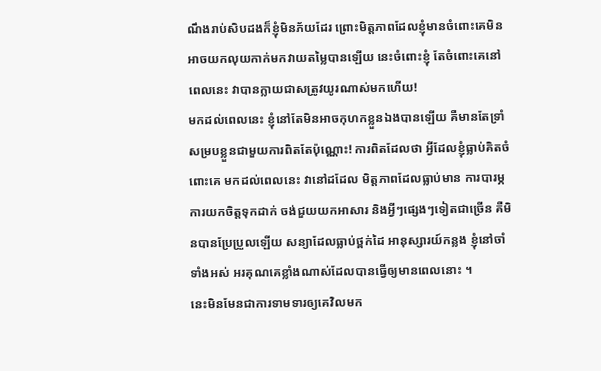ណឹងរាប់សិបដងក៏ខ្ញុំមិនភ័យដែរ ព្រោះមិត្តភាពដែលខ្ញុំមានចំពោះគេមិនអាចយកលុយកាក់មកវាយតម្លៃបានឡើយ នេះចំពោះខ្ញុំ តែចំពោះគេនៅពេលនេះ វាបានក្លាយជាសត្រូវយូរណាស់មកហើយ!
មកដល់ពេលនេះ ខ្ញុំនៅតែមិនអាចកុហកខ្លួនឯងបានឡើយ គឺមានតែទ្រាំសម្របខ្លួនជាមួយការពិតតែប៉ុណ្ណោះ! ការពិតដែលថា អ្វីដែលខ្ញុំធ្លាប់គិតចំពោះគេ មកដល់ពេលនេះ វានៅដដែល មិត្តភាពដែលធ្លាប់មាន ការបារម្ភ ការយកចិត្តទុកដាក់ ចង់ជួយយកអាសារ និងអ្វីៗផ្សេងៗទៀតជាច្រើន គឺមិនបានប្រែប្រួលឡើយ សន្យាដែលធ្លាប់ថ្ពក់ដៃ អានុស្សារយ៍កន្លង ខ្ញុំនៅចាំទាំងអស់ អរគុណគេខ្លាំងណាស់ដែលបានធ្វើឲ្យមានពេលនោះ ។
នេះមិនមែនជាការទាមទារឲ្យគេវិលមក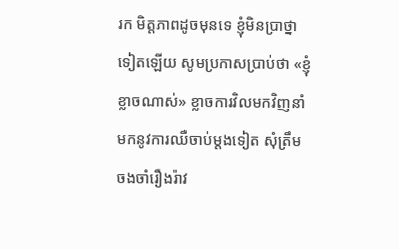រក មិត្តភាពដូចមុនទេ ខ្ញុំមិនប្រាថ្នាទៀតឡើយ សូមប្រកាសប្រាប់ថា «ខ្ញុំខ្លាចណាស់» ខ្លាចការវិលមកវិញនាំមកនូវការឈឺចាប់ម្តងទៀត សុំត្រឹមចងចាំរឿងរ៉ាវ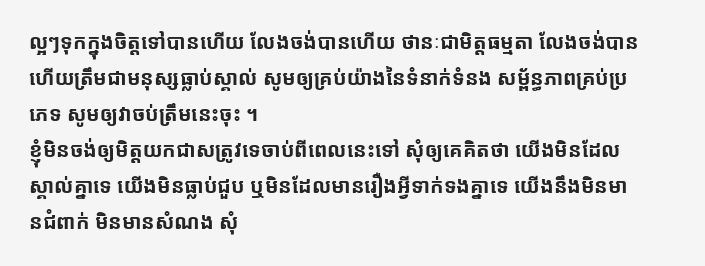ល្អៗទុកក្នុងចិត្តទៅបានហើយ លែងចង់បានហើយ ថានៈជាមិត្តធម្មតា លែងចង់បានហើយត្រឹមជាមនុស្សធ្លាប់ស្គាល់ សូមឲ្យគ្រប់យ៉ាងនៃទំនាក់ទំនង សម្ព័ន្ធភាពគ្រប់ប្រភេទ សូមឲ្យវាចប់ត្រឹមនេះចុះ ។
ខ្ញុំមិនចង់ឲ្យមិត្តយកជាសត្រូវទេចាប់ពីពេលនេះទៅ សុំឲ្យគេគិតថា យើងមិនដែលស្គាល់គ្នាទេ យើងមិនធ្លាប់ជួប ឬមិនដែលមានរឿងអ្វីទាក់ទងគ្នាទេ យើងនឹងមិនមានជំពាក់ មិនមានសំណង សុំ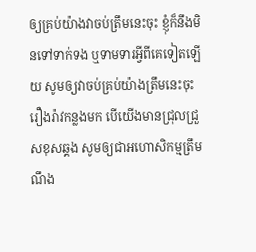ឲ្យគ្រប់យ៉ាងវាចប់ត្រឹមនេះចុះ ខ្ញុំក៏នឹងមិនទៅទាក់ទង ឬទាមទារអ្វីពីគេទៀតឡើយ សូមឲ្យវាចប់គ្រប់យ៉ាងត្រឹមនេះចុះ រឿងរ៉ាវកន្លងមក បើយើងមានជ្រុលជ្រួសខុសឆ្គង សូមឲ្យជាអហោសិកម្មត្រឹមណឹង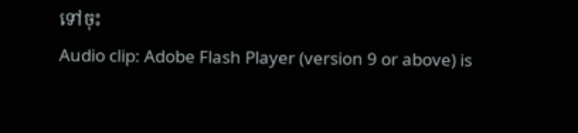ទៅចុះ
Audio clip: Adobe Flash Player (version 9 or above) is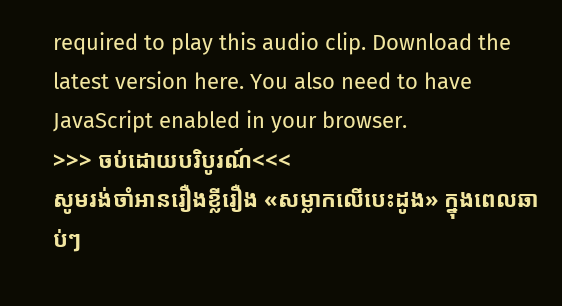required to play this audio clip. Download the latest version here. You also need to have JavaScript enabled in your browser.
>>> ចប់ដោយបរិបូរណ៍<<<
សូមរង់ចាំអានរឿងខ្លីរឿង «សម្លាកលើបេះដូង» ក្នុងពេលឆាប់ៗ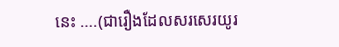នេះ ….(ជារឿងដែលសរសេរយូរ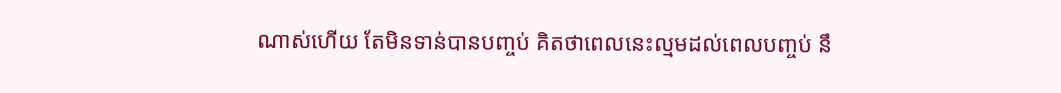ណាស់ហើយ តែមិនទាន់បានបញ្ចប់ គិតថាពេលនេះល្មមដល់ពេលបញ្ចប់ នឹ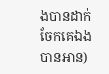ងបានដាក់ចែកគេឯងបានអាន)